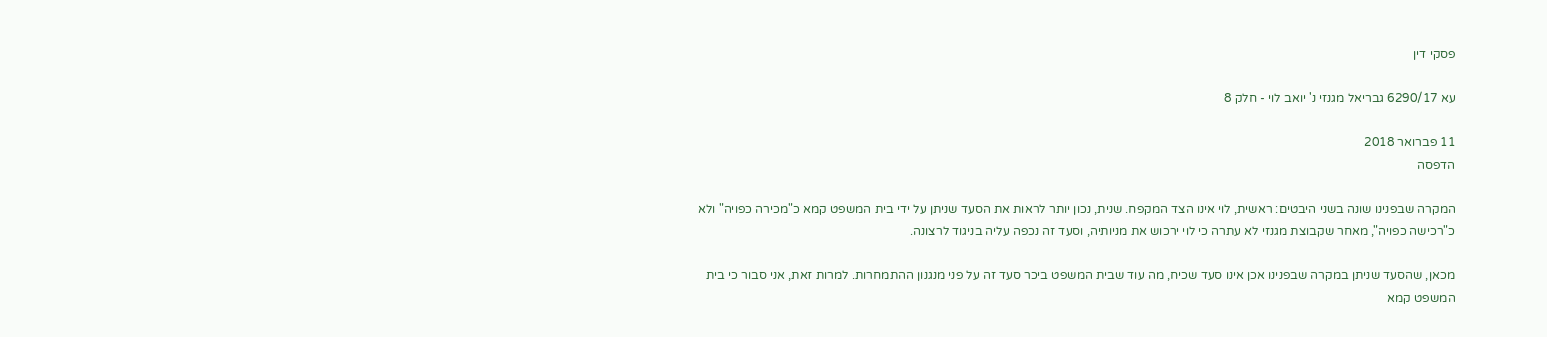פסקי דין

עא 6290/17 גבריאל מגנזי נ' יואב לוי - חלק 8

11 פברואר 2018
הדפסה

המקרה שבפנינו שונה בשני היבטים: ראשית, לוי אינו הצד המקפח. שנית, נכון יותר לראות את הסעד שניתן על ידי בית המשפט קמא כ"מכירה כפויה" ולא כ"רכישה כפויה", מאחר שקבוצת מגנזי לא עתרה כי לוי ירכוש את מניותיה, וסעד זה נכפה עליה בניגוד לרצונה.

מכאן, שהסעד שניתן במקרה שבפנינו אכן אינו סעד שכיח, מה עוד שבית המשפט ביכר סעד זה על פני מנגנון ההתמחרות. למרות זאת, אני סבור כי בית המשפט קמא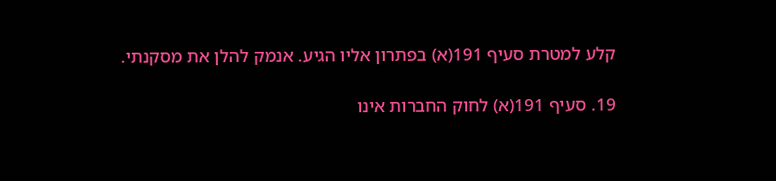קלע למטרת סעיף 191(א) בפתרון אליו הגיע. אנמק להלן את מסקנתי.

19. סעיף 191(א) לחוק החברות אינו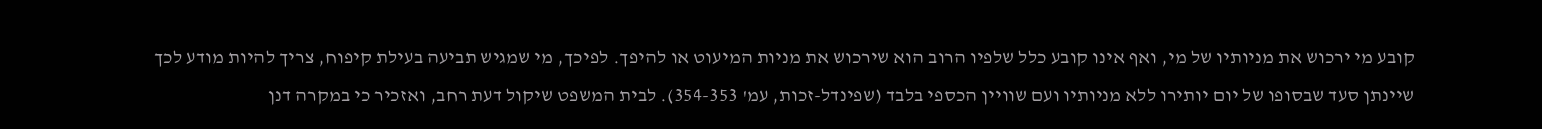קובע מי ירכוש את מניותיו של מי, ואף אינו קובע כלל שלפיו הרוב הוא שירכוש את מניות המיעוט או להיפך. לפיכך, מי שמגיש תביעה בעילת קיפוח, צריך להיות מודע לכך שיינתן סעד שבסופו של יום יותירו ללא מניותיו ועם שוויין הכספי בלבד (שפינדל-זכות, עמ' 354-353). לבית המשפט שיקול דעת רחב, ואזכיר כי במקרה דנן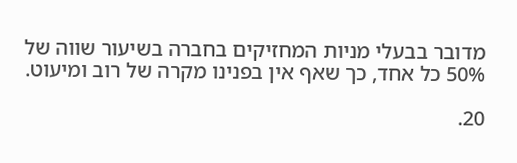מדובר בבעלי מניות המחזיקים בחברה בשיעור שווה של 50% כל אחד, כך שאף אין בפנינו מקרה של רוב ומיעוט.

20.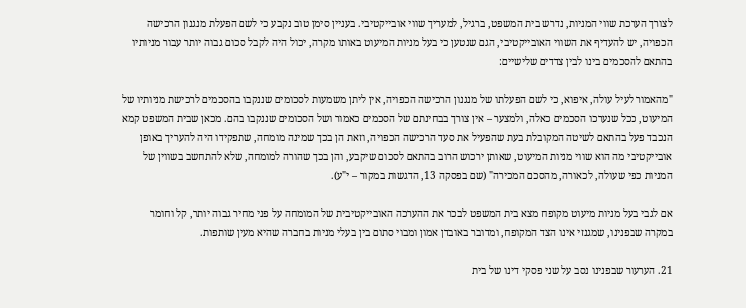לצורך הערכת שווי המניות, נדרש בית המשפט, ברגיל, למעריך שווי אובייקטיבי. בעניין סימן טוב נקבע כי לשם הפעלת מנגנון הרכישה הכפויה, יש להעדיף את השווי האובייקטיבי, הגם שנטען כי בעל מניות המיעוט באותו מקרה, יכול היה לקבל סכום גבוה יותר עבור מניותיו בהתאם להסכמים בינו לבין צדדים שלישיים:

"מהאמור לעיל עולה, איפוא, כי לשם הפעלתו של מנגנון הרכישה הכפויה, אין ליתן משמעות לסכומים שננקבו בהסכמים לרכישת מניותיו של המיעוט, ככל שנערכו הסכמים כאלה, ולמצער – אין צורך בבחינתם של הסכמים כאמור ושל הסכומים שננקבו בהם. מכאן שבית המשפט קמא הנכבד פעל בהתאם לשיטה המקובלת בעת שהפעיל את סעד הרכישה הכפויה, וזאת הן בכך שמינה מומחה, שתפקידו היה להעריך באופן אובייקטיבי מה הוא שווי מניות המיעוט, שאותן ירכוש הרוב בהתאם לסכום שיקבע, והן בכך שהורה למומחה, שלא להתחשב בשווין של המניות כפי שעולה, לכאורה, מהסכם המכירה" (שם בפסקה 13, הדגשות במקור – י"ע).

אם לגבי בעל מניות מיעוט מקופח מצא בית המשפט לבכר את ההערכה האובייקטיבית של המומחה על פני מחיר גבוה יותר, קל וחומר במקרה שבפנינו, שמגנזי אינו הצד המקופח, ומדובר באובדן אמון ומבוי סתום בין בעלי מניות בחברה שהיא מעין שותפות.

21. הערעור שבפנינו נסב על שני פסקי דינו של בית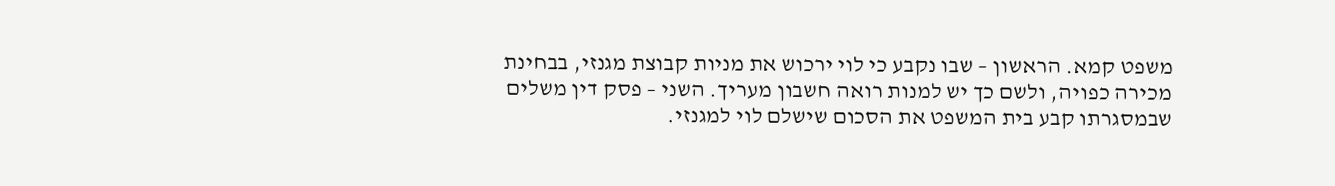משפט קמא. הראשון – שבו נקבע כי לוי ירכוש את מניות קבוצת מגנזי, בבחינת מכירה כפויה, ולשם כך יש למנות רואה חשבון מעריך. השני – פסק דין משלים שבמסגרתו קבע בית המשפט את הסכום שישלם לוי למגנזי.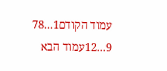עמוד הקודם1...78
9...12עמוד הבא